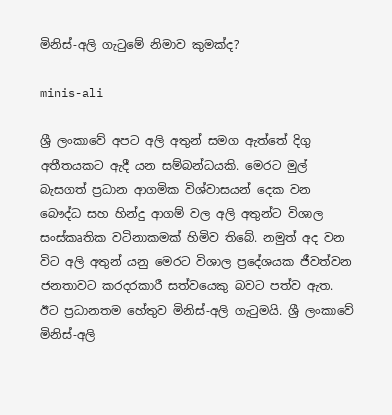මිනිස්-අලි ගැටුමේ නිමාව කුමක්ද?

minis-ali

ශ්‍රී ලංකාවේ අපට අලි අතුන් සමග ඇත්තේ දිගු අතීතයකට ඇදී යන සම්බන්ධයකි. මෙරට මුල් බැසගත් ප්‍රධාන ආගමික විශ්වාසයන් දෙක වන බෞද්ධ සහ හින්දු ආගම් වල අලි අතුන්ට විශාල සංස්කෘතික වටිනාකමක් හිමිව තිබේ. නමුත් අද වන විට අලි අතුන් යනු මෙරට විශාල ප්‍රදේශයක ජීවත්වන ජනතාවට කරදරකාරී සත්වයෙකු බවට පත්ව ඇත. ඊට ප්‍රධානතම හේතුව මිනිස්-අලි ගැටුමයි. ශ්‍රී ලංකාවේ මිනිස්-අලි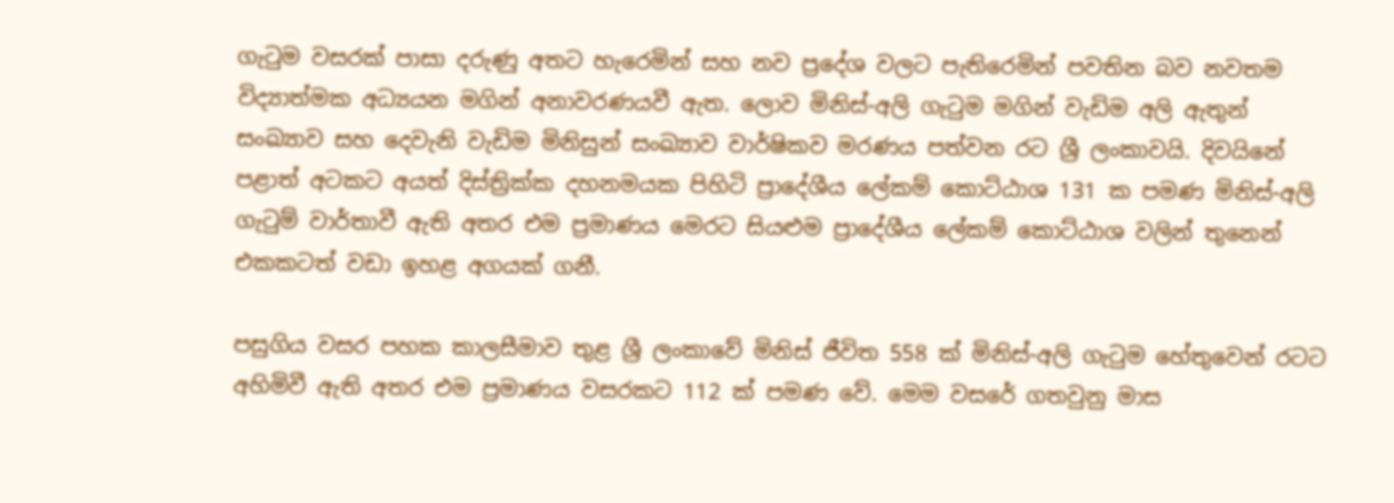ගැටුම වසරක් පාසා දරුණු අතට හැරෙමින් සහ නව ප්‍රදේශ වලට පැතිරෙමින් පවතින බව නවතම විද්‍යාත්මක අධ්‍යයන මගින් අනාවරණයවී ඇත. ලොව මිනිස්-අලි ගැටුම මගින් වැඩිම අලි ඇතුන් සංඛ්‍යාව සහ දෙවැනි වැඩිම මිනිසුන් සංඛ්‍යාව වාර්ෂිකව මරණය පත්වන රට ශ්‍රී ලංකාව‍යි. දිවයිනේ පළාත් අටකට අයත් දිස්ත්‍රික්ක දහනමයක පිහිටි ප්‍රාදේශීය ලේකම් කොට්ඨාශ 131 ක පමණ මිනිස්-අලි ගැටුම් වාර්තාවී ඇති අතර එම ප්‍රමාණය මෙරට සියළුම ප්‍රාදේශීය ලේකම් කොට්ඨාශ වලින් තුනෙන් එකකටත් වඩා ඉහළ අගයක් ගනී.

පසුගිය වසර පහක කාලසීමාව තුළ ශ්‍රී ලංකාවේ මිනිස් ජීවිත 558 ක් මිනිස්-අලි ගැටුම හේතුවෙන් රටට අහිමිවී ඇති අතර එම ප්‍රමාණය වසරකට 112 ක් පමණ වේ. මෙම වසරේ ගතවුනු මාස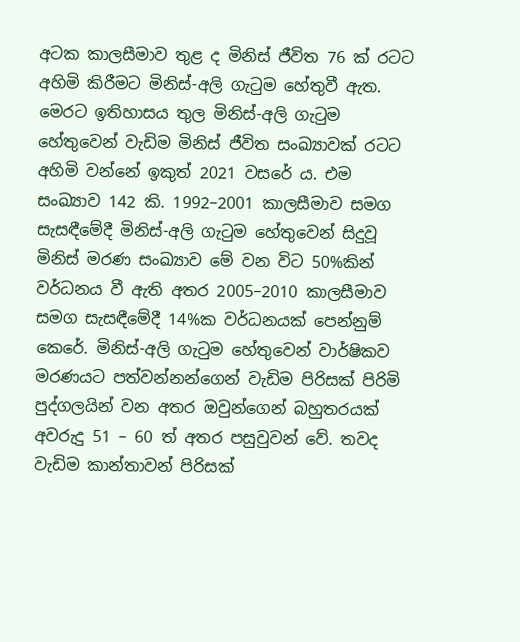අටක කාලසීමාව තුළ ද මිනිස් ජීවිත 76 ක් රටට අහිමි කිරීමට මිනිස්-අලි ගැටුම හේතුවී ඇත. මෙරට ඉතිහාසය තුල මිනිස්-අලි ගැටුම හේතුවෙන් වැඩිම මිනිස් ජීවිත සංඛ්‍යාවක් රටට අහිමි වන්නේ ඉකුත් 2021 වසරේ ය. එම සංඛ්‍යාව 142 කි. 1992–2001 කාලසීමාව සමග සැසඳීමේදී මිනිස්-අලි ගැටුම හේතුවෙන් සිදුවූ මිනිස් මරණ සංඛ්‍යාව මේ වන විට 50%කින් වර්ධනය වී ඇති අතර 2005–2010 කාලසීමාව සමග සැසඳීමේදී 14%ක වර්ධනයක් පෙන්නුම් කෙරේ. මිනිස්-අලි ගැටුම හේතුවෙන් වාර්ෂිකව මරණයට පත්වන්නන්ගෙන් වැඩිම පිරිසක් පිරිමි පුද්ගලයින් වන අතර ඔවුන්ගෙන් බහුතරයක් අවරුදු 51 – 60 ත් අතර පසුවුවන් වේ. තවද වැඩිම කාන්තාවන් පිරිසක්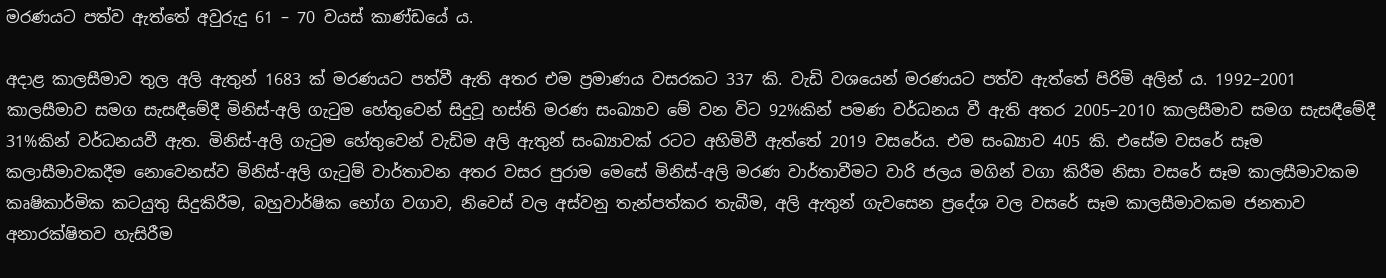මරණයට පත්ව ඇත්තේ අවුරුදු 61 – 70 වයස් කාණ්ඩයේ ය.

අදාළ කාලසීමාව තුල අලි ඇතුන් 1683 ක් මරණයට පත්වී ඇති අතර එම ප්‍රමාණය වසරකට 337 කි. වැඩි වශයෙන් මරණයට පත්ව ඇත්තේ පිරිමි අලින් ය. 1992–2001 කාලසීමාව සමග සැසඳීමේදී මිනිස්-අලි ගැටුම හේතුවෙන් සිදුවූ හස්ති මරණ සංඛ්‍යාව මේ වන විට 92%කින් පමණ වර්ධනය වී ඇති අතර 2005–2010 කාලසීමාව සමග සැසඳීමේදී 31%කින් වර්ධනයවී ඇත. මිනිස්-අලි ගැටුම හේතුවෙන් වැඩිම අලි ඇතුන් සංඛ්‍යාවක් රටට අහිමිවී ඇත්තේ 2019 වසරේය. එම සංඛ්‍යාව 405 කි. එසේම වසරේ සෑම කලාසීමාවකදීම නොවෙනස්ව මිනිස්-අලි ගැටුම් වාර්තාවන අතර වසර පුරාම මෙසේ මිනිස්-අලි මරණ වාර්තාවීමට වාරි ජලය මගින් වගා කිරීම නිසා වසරේ සෑම කාලසීමාවකම කෘෂිකාර්මික කටයුතු සිදුකිරීම, බහුවාර්ෂික භෝග වගාව, නිවෙස් වල අස්වනු තැන්පත්කර තැබීම, අලි ඇතුන් ගැවසෙන ප්‍රදේශ වල වසරේ සෑම කාලසීමාවකම ජනතාව අනාරක්ෂිතව හැසිරීම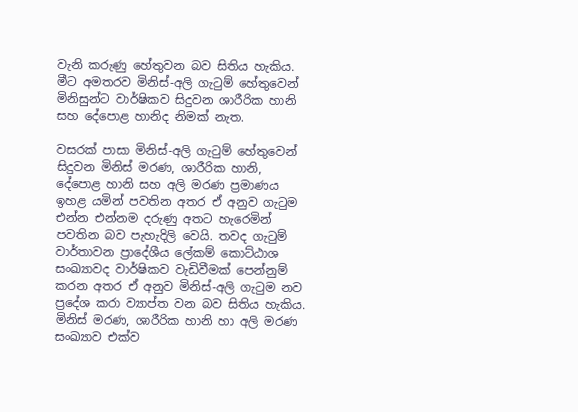වැනි කරුණු හේතුවන බව සිතිය හැකිය. මීට අමතරව මිනිස්-අලි ගැටුම් හේතුවෙන් මිනිසුන්ට වාර්ෂිකව සිදුවන ශාරීරික හානි සහ දේපොළ හානිද නිමක් නැත.

වසරක් පාසා මිනිස්-අලි ගැටුම් හේතුවෙන් සිදුවන මිනිස් මරණ, ශාරීරික හානි, දේපොළ හානි සහ අලි මරණ ප්‍රමාණය ඉහළ යමින් පවතින අතර ඒ අනුව ගැටුම එන්න එන්නම දරුණු අතට හැරෙමින් පවතින බව පැහැදිලි වෙයි. තවද ගැටුම් වාර්තාවන ප්‍රාදේශීය ලේකම් කොට්ඨාශ සංඛ්‍යාවද වාර්ෂිකව වැඩිවීමක් පෙන්නුම් කරන අතර ඒ අනුව මිනිස්-අලි ගැටුම නව ප්‍රදේශ කරා ව්‍යාප්ත වන බව සිතිය හැකිය. මිනිස් මරණ, ශාරීරික හානි හා අලි මරණ සංඛ්‍යාව එක්ව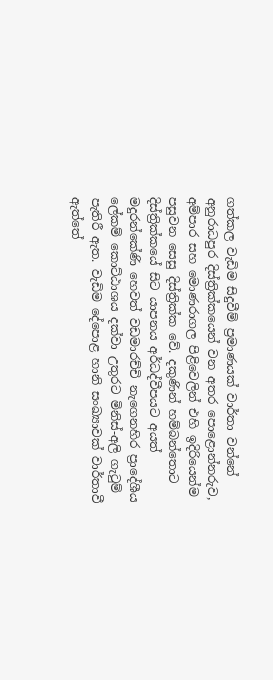ගත්කල වැඩිම සිදුවීම් ප්‍රමාණයක් වාර්තා වන්නේ අනුරාධපුර දිස්ත්‍රික්කයෙන් වන අතර පොළොන්නරුව, අම්පාර සහ මොණරාගල පිළිවෙලින් එහි ඉදිරියෙන්ම පසුවන සෙසු දිස්ත්‍රික්ක වේ. දකුණින් හම්බන්තොට දිස්ත්‍රික්කයේ සිට යාපනය අර්ධද්වීපයට අයත් මදුරන්කේණි හෙවත් වඩමාරච්චි නැගෙනහිර ප්‍රාදේශීය ලේකම් කොට්ඨාශය දක්වා උතුරට මිනිස්-අලි ගැටුම් පැතිරී ඇත. වැඩිම දේපොළ හානි සංඛ්‍යාවක් වාර්තාවී ඇත්තේ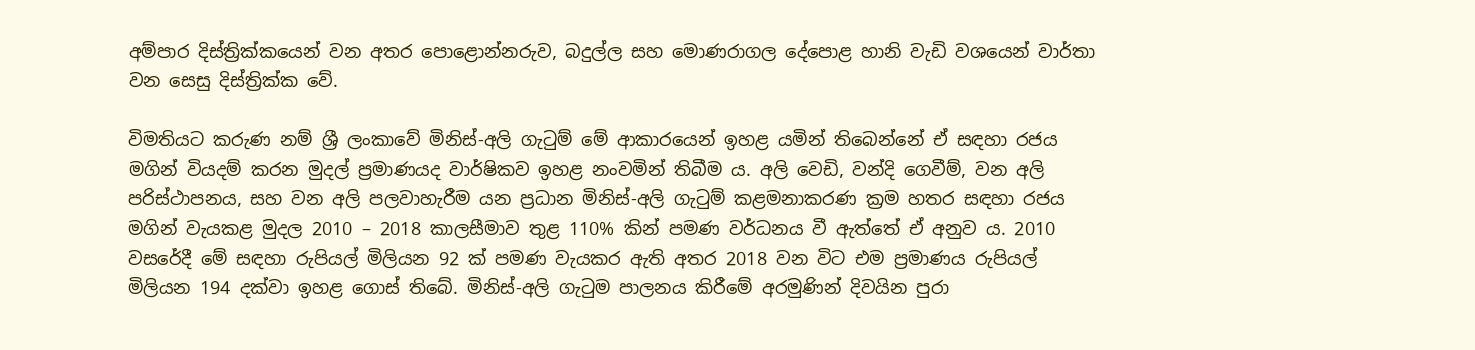අම්පාර දිස්ත්‍රික්කයෙන් වන අතර පොළොන්නරුව, බදුල්ල සහ මොණරාගල දේපොළ හානි වැඩි වශයෙන් වාර්තා වන සෙසු දිස්ත්‍රික්ක වේ.

විමතියට කරුණ නම් ශ්‍රී ලංකාවේ මිනිස්-අලි ගැටුම් මේ ආකාරයෙන් ඉහළ යමින් තිබෙන්නේ ඒ සඳහා රජය මගින් වියදම් කරන මුදල් ප්‍රමාණයද වාර්ෂිකව ඉහළ නංවමින් තිබීම ය. අලි වෙඩි, වන්දි ගෙවීම්, වන අලි පරිස්ථාපනය, සහ වන අලි පලවාහැරීම යන ප්‍රධාන මිනිස්-අලි ගැටුම් කළමනාකරණ ක්‍රම හතර සඳහා රජය මගින් වැයකළ මුදල 2010 – 2018 කාලසීමාව තුළ 110% කින් පමණ වර්ධනය වී ඇත්තේ ඒ අනුව ය. 2010 වසරේදී මේ සඳහා රුපියල් මිලියන 92 ක් පමණ වැයකර ඇති අතර 2018 වන විට එම ප්‍රමාණය රුපියල් මිලියන 194 දක්වා ඉහළ ගොස් තිබේ. මිනිස්-අලි ගැටුම පාලනය කිරීමේ අරමුණින් දිවයින පුරා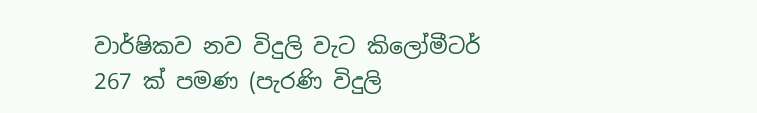වාර්ෂිකව නව විදුලි වැට කිලෝමීටර් 267 ක් පමණ (පැරණි විදුලි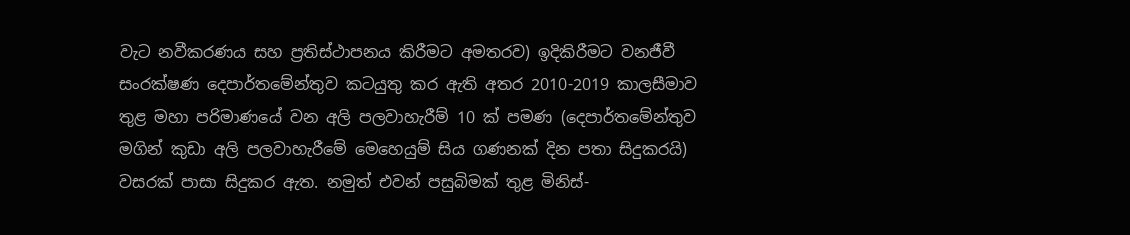වැට නවීකරණය සහ ප්‍රතිස්ථාපනය කිරීමට අමතරව) ඉදිකිරීමට වනජීවී සංරක්ෂණ දෙපාර්තමේන්තුව කටයුතු කර ඇති අතර 2010-2019 කාලසීමාව තුළ මහා පරිමාණයේ වන අලි පලවාහැරීම් 10 ක් පමණ (දෙපාර්තමේන්තුව මගින් කුඩා අලි පලවාහැරීමේ මෙහෙයුම් සිය ගණනක් දින පතා සිදුකරයි) වසරක් පාසා සිදුකර ඇත. නමුත් එවන් පසුබිමක් තුළ මිනිස්-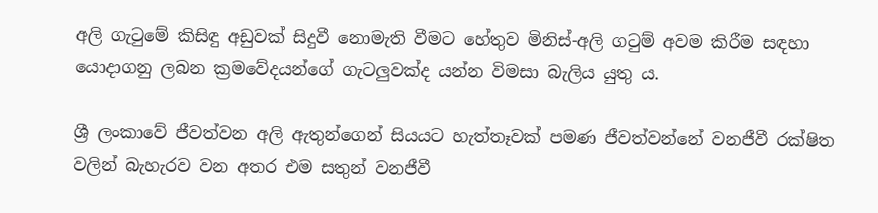අලි ගැටුමේ කිසිඳු අඩුවක් සිදුවී නොමැති වීමට හේතුව මිනිස්-අලි ගටුම් අවම කිරීම සඳහා යොදාගනු ලබන ක්‍රමවේදයන්ගේ ගැටලුවක්ද යන්න විමසා බැලිය යුතු ය.

ශ්‍රී ලංකාවේ ජීවත්වන අලි ඇතුන්ගෙන් සියයට හැත්තෑවක් පමණ ජීවත්වන්නේ වනජීවී රක්ෂිත වලින් බැහැරව වන අතර එම සතුන් වනජීවී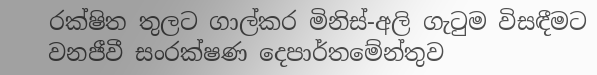රක්ෂිත තුලට ගාල්කර මිනිස්-අලි ගැටුම විසඳීමට වනජීවී සංරක්ෂණ දෙපාර්තමේන්තුව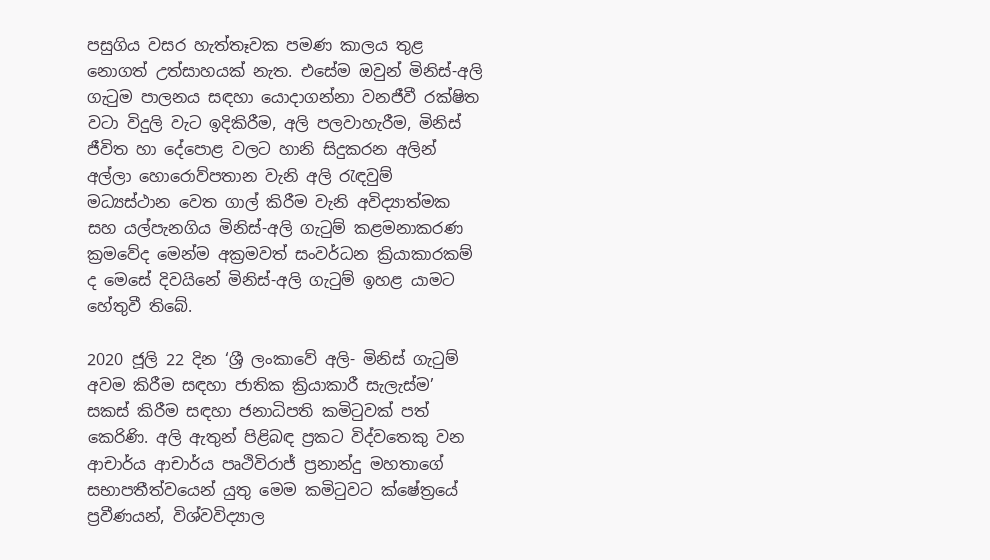පසුගිය වසර හැත්තෑවක පමණ කාලය තුළ නොගත් උත්සාහයක් නැත. එසේම ඔවුන් මිනිස්-අලි ගැටුම පාලනය සඳහා යොදාගන්නා වනජීවී රක්ෂිත වටා විදුලි වැට ඉදිකිරීම, අලි පලවාහැරීම, මිනිස් ජීවිත හා දේපොළ වලට හානි සිදුකරන අලින් අල්ලා හොරොව්පතාන වැනි අලි රැඳවුම් මධ්‍යස්ථාන වෙත ගාල් කිරීම වැනි අවිද්‍යාත්මක සහ යල්පැනගිය මිනිස්-අලි ගැටුම් කළමනාකරණ ක්‍රමවේද මෙන්ම අක්‍රමවත් සංවර්ධන ක්‍රියාකාරකම් ද මෙසේ දිවයිනේ මිනිස්-අලි ගැටුම් ඉහළ යාමට හේතුවී තිබේ.

2020 ජූලි 22 දින ‘ශ්‍රී ලංකාවේ අලි- මිනිස් ගැටුම් අවම කිරීම සඳහා ජාතික ක්‍රියාකාරී සැලැස්ම’ සකස් කිරීම සඳහා ජනාධිපති කමිටුවක් පත් කෙරිණි. අලි ඇතුන් පිළිබඳ ප්‍රකට විද්වතෙකු වන ආචාර්ය ආචාර්ය පෘථිවිරාජ් ප්‍රනාන්දු මහතාගේ සභාපතීත්වයෙන් යුතු මෙම කමිටුවට ක්ෂේත්‍රයේ ප්‍රවීණයන්, විශ්වවිද්‍යාල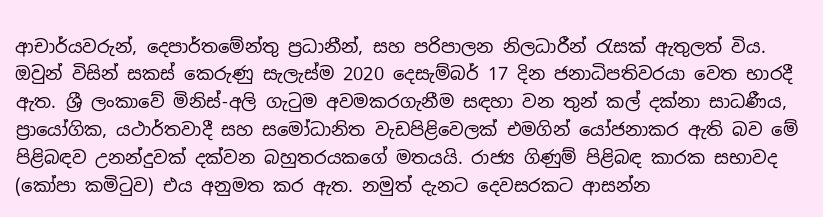ආචාර්යවරුන්, දෙපාර්තමේන්තු ප්‍රධානීන්, සහ පරිපාලන නිලධාරීන් රැසක් ඇතුලත් විය. ඔවුන් විසින් සකස් කෙරුණු සැලැස්ම 2020 දෙසැම්බර් 17 දින ජනාධිපතිවරයා වෙත භාරදී ඇත. ශ්‍රී ලංකාවේ මිනිස්-අලි ගැටුම අවමකරගැනීම සඳහා වන තුන් කල් දක්නා සාධණීය, ප්‍රායෝගික, යථාර්තවාදී සහ සමෝධානිත වැඩපිළිවෙලක් එමගින් යෝජනාකර ඇති බව මේ පිළිබඳව උනන්දුවක් දක්වන බහුතරයකගේ මතයයි. රාජ්‍ය ගිණුම් පිළිබඳ කාරක සභාවද (කෝපා කමිටුව) එය අනුමත කර ඇත. නමුත් දැනට දෙවසරකට ආසන්න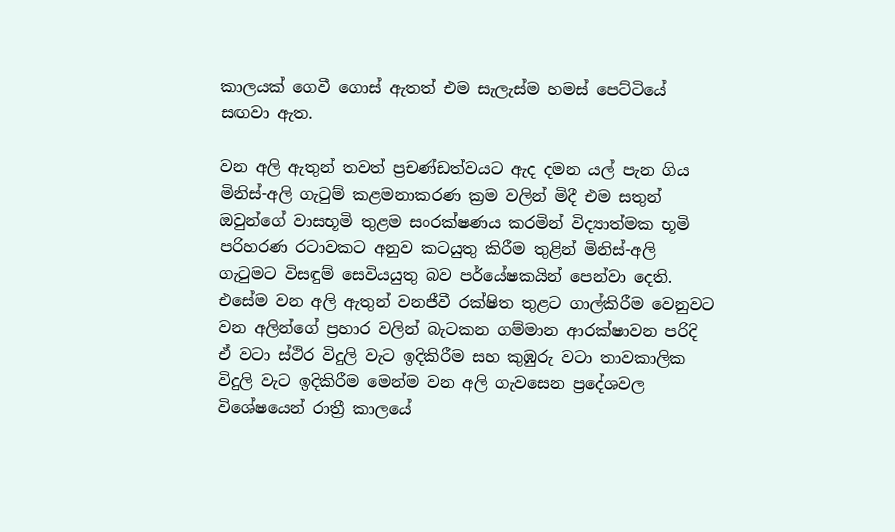කාලයක් ගෙවී ගොස් ඇතත් එම සැලැස්ම හමස් පෙට්ටියේ සඟවා ඇත.

වන අලි ඇතුන් තවත් ප්‍රචණ්ඩත්වයට ඇද දමන යල් පැන ගිය මිනිස්-අලි ගැටුම් කළමනාකරණ ක්‍රම වලින් මිදී එම සතුන් ඔවුන්ගේ වාසභූමි තුළම සංරක්ෂණය කරමින් විද්‍යාත්මක භූමි පරිහරණ රටාවකට අනුව කටයුතු කිරීම තුළින් මිනිස්-අලි ගැටුමට විසඳුම් සෙවියයුතු බව පර්යේෂකයින් පෙන්වා දෙති. එසේම වන අලි ඇතුන් වනජීවී රක්ෂිත තුළට ගාල්කිරීම වෙනුවට වන අලින්ගේ ප්‍රහාර වලින් බැටකන ගම්මාන ආරක්ෂාවන පරිදි ඒ වටා ස්ථිර විදුලි වැට ඉදිකිරීම සහ කුඹුරු වටා තාවකාලික විදුලි වැට ඉදිකිරීම මෙන්ම වන අලි ගැවසෙන ප්‍රදේශවල විශේෂයෙන් රාත්‍රී කාලයේ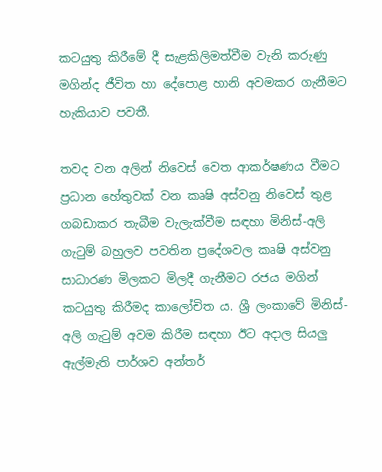කටයුතු කිරීමේ දී සැළකිලිමත්වීම වැනි කරුණු මගින්ද ජීවිත හා දේපොළ හානි අවමකර ගැනීමට හැකියාව පවතී.

තවද වන අලින් නිවෙස් වෙත ආකර්ෂණය වීමට ප්‍රධාන හේතුවක් වන කෘෂි අස්වනු නිවෙස් තුළ ගබඩාකර තැබීම වැලැක්වීම සඳහා මිනිස්-අලි ගැටුම් බහුලව පවතින ප්‍රදේශවල කෘෂි අස්වනු සාධාරණ මිලකට මිලදී ගැනීමට රජය මගින් කටයුතු කිරීමද කාලෝචිත ය. ශ්‍රී ලංකාවේ මිනිස්-අලි ගැටුම් අවම කිරීම සඳහා ඊට අදාල සියලු ඇල්මැති පාර්ශව අන්තර්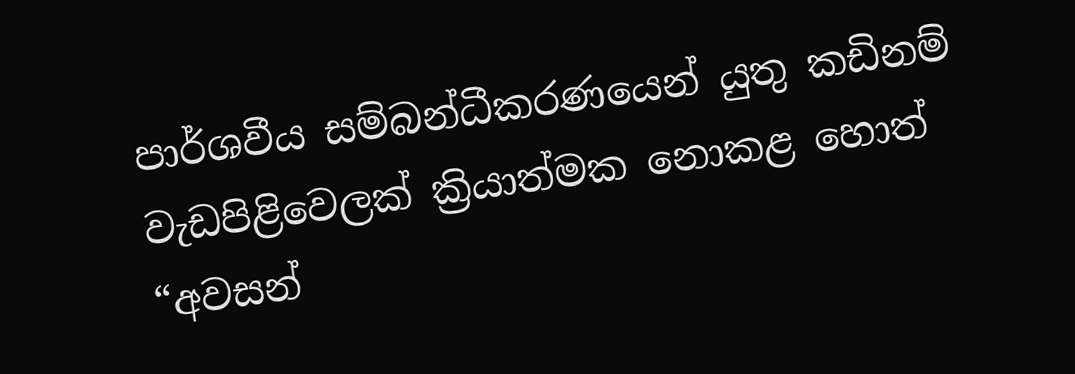පාර්ශවීය සම්බන්ධීකරණයෙන් යුතු කඩිනම් වැඩපිළිවෙලක් ක්‍රියාත්මක නොකළ හොත් “අවසන්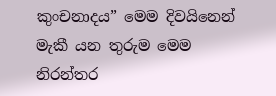කුංචනාදය” මෙම දිවයිනෙන් මැකී යන තුරුම මෙම නිරන්තර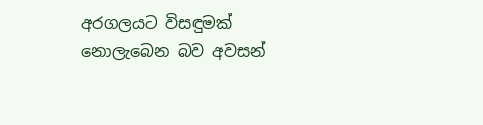අරගලයට විසඳුමක් නොලැබෙන බව අවසන්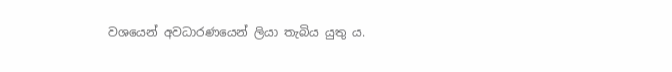වශයෙන් අවධාරණයෙන් ලියා තැබිය යුතු ය.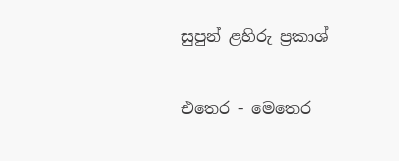සුපුන් ළහිරු ප්‍රකාශ්

එතෙර - මෙතෙර